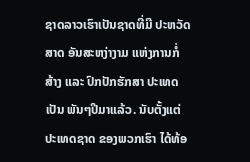ຊາດລາວເຮົາເປັນຊາດທີ່ມີ ປະຫວັດສາດ ອັນສະຫງ່າງາມ ແຫ່ງການກໍ່ສ້າງ ແລະ ປົກປັກຮັກສາ ປະເທດເປັນ ພັນໆປີມາແລ້ວ. ນັບຕັ້ງແຕ່ ປະເທດຊາດ ຂອງພວກເຮົາ ໄດ້ທ້ອ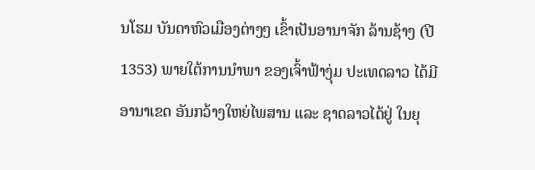ນໂຮມ ບັນດາຫົວເມືອງຕ່າງໆ ເຂົ້າເປັນອານາຈັກ ລ້ານຊ້າງ (ປີ 1353) ພາຍໃຕ້ການນຳພາ ຂອງເຈົ້າຟ້າງຸ່ມ ປະເທດລາວ ໄດ້ມີອານາເຂດ ອັນກວ້າງໃຫຍ່ໄພສານ ແລະ ຊາດລາວໄດ້ຢູ່ ໃນຍຸ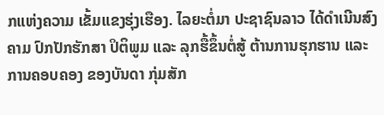ກແຫ່ງຄວາມ ເຂັ້ມແຂງຮຸ່ງເຮືອງ. ໄລຍະຕໍ່ມາ ປະຊາຊົນລາວ ໄດ້ດຳເນີນສົງຄາມ ປົກປັກຮັກສາ ປິຕິພູມ ແລະ ລຸກຮື້ຂຶ້ນຕໍ່ສູ້ ຕ້ານການຮຸກຮານ ແລະ ການຄອບຄອງ ຂອງບັນດາ ກຸ່ມສັກ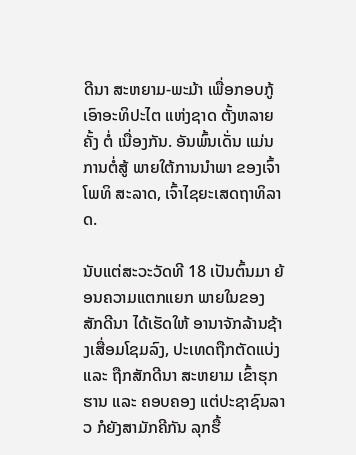ດີນາ ສະຫຍາມ-ພະມ້າ ເພື່ອກອບກູ້ ເອົາອະທິປະໄຕ ແຫ່ງຊາດ ຕັ້ງຫລາຍຄັ້ງ ຕໍ່ ເນື່ອງກັນ. ອັນພົ້ນເດັ່ນ ແມ່ນການຕໍ່ສູ້ ພາຍໃຕ້ການນຳພາ ຂອງເຈົ້າໂພທິ ສະລາດ, ເຈົ້າໄຊຍະເສດຖາທິລາດ.

ນັບແຕ່ສະວະວັດທີ 18 ເປັນຕົ້ນມາ ຍ້ອນຄວາມແຕກແຍກ ພາຍໃນຂອງສັກດີນາ ໄດ້ເຮັດໃຫ້ ອານາຈັກລ້ານຊ້າງເສື່ອມໂຊມລົງ, ປະເທດຖືກຕັດແບ່ງ ແລະ ຖືກສັກດີນາ ສະຫຍາມ ເຂົ້າຮຸກຮານ ແລະ ຄອບຄອງ ແຕ່ປະຊາຊົນລາວ ກໍຍັງສາມັກຄີກັນ ລຸກຮື້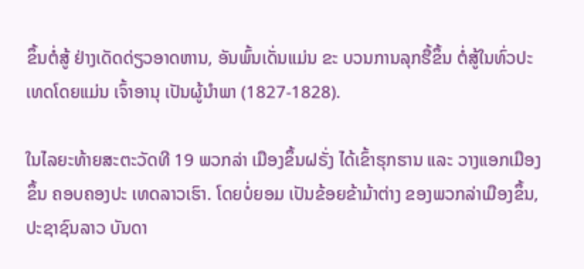ຂຶ້ນຕໍ່ສູ້ ຢ່າງເດັດດ່ຽວອາດຫານ, ອັນພົ້ນເດັ່ນແມ່ນ ຂະ ບວນການລຸກຮື້ຂຶ້ນ ຕໍ່ສູ້ໃນທົ່ວປະເທດໂດຍແມ່ນ ເຈົ້າອານຸ ເປັນຜູ້ນຳພາ (1827-1828).

ໃນໄລຍະທ້າຍສະຕະວັດທີ 19 ພວກລ່າ ເມືອງຂຶ້ນຝຣັ່ງ ໄດ້ເຂົ້າຮຸກຮານ ແລະ ວາງແອກເມືອງຂຶ້ນ ຄອບຄອງປະ ເທດລາວເຮົາ. ໂດຍບໍ່ຍອມ ເປັນຂ້ອຍຂ້າມ້າຕ່າງ ຂອງພວກລ່າເມືອງຂຶ້ນ, ປະຊາຊົນລາວ ບັນດາ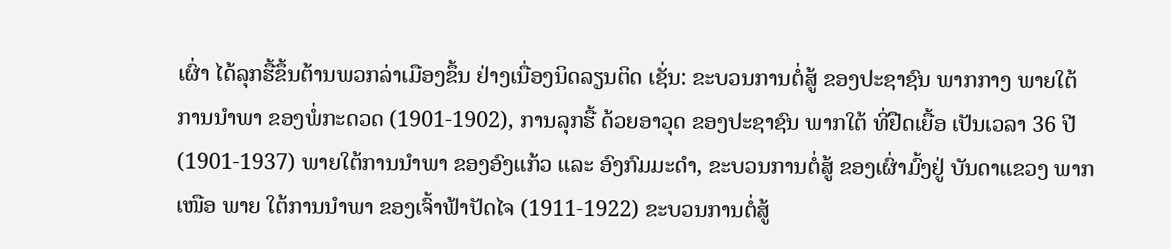ເຜົ່າ ໄດ້ລຸກຮື້ຂຶ້ນຕ້ານພວກລ່າເມືອງຂຶ້ນ ຢ່າງເນື່ອງນິດລຽນຕິດ ເຊັ່ນ: ຂະບວນການຕໍ່ສູ້ ຂອງປະຊາຊົນ ພາກກາງ ພາຍໃຕ້ການນຳພາ ຂອງພໍ່ກະດວດ (1901-1902), ການລຸກຮື້ ດ້ວຍອາວຸດ ຂອງປະຊາຊົນ ພາກໃຕ້ ທີ່ຢືດເຍື້ອ ເປັນເວລາ 36 ປີ(1901-1937) ພາຍໃຕ້ການນຳພາ ຂອງອົງແກ້ວ ແລະ ອົງກົມມະດຳ, ຂະບວນການຕໍ່ສູ້ ຂອງເຜົ່າມົ້ງຢູ່ ບັນດາແຂວງ ພາກເໜືອ ພາຍ ໃຕ້ການນຳພາ ຂອງເຈົ້າຟ້າປັດໄຈ (1911-1922) ຂະບວນການຕໍ່ສູ້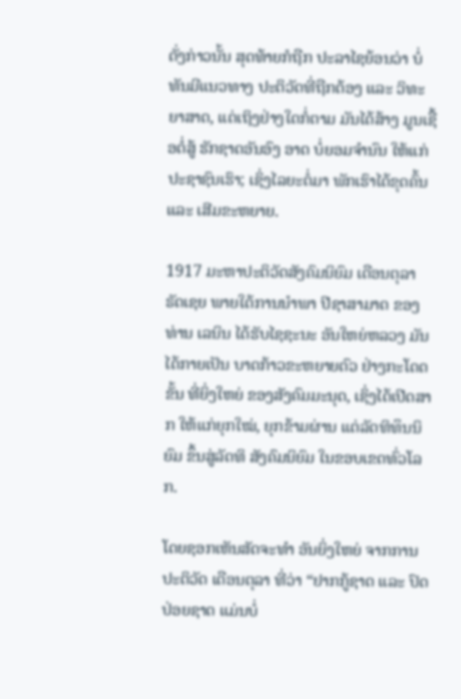ດັ່ງກ່າວນັ້ນ ສຸດທ້າຍກໍຖືກ ປະລາໄຊຍ້ອນວ່າ ບໍ່ທັນມີແນວທາງ ປະຕິວັດທີ່ຖືກຕ້ອງ ແລະ ວິທະຍາສາດ, ແຕ່ເຖິງຢ່າງໃດກໍ່ຕາມ ມັນໄດ້ສ້າງ ມູນເຊື້ອຕໍ່ສູ້ ຮັກຊາດອັນອົງ ອາດ ບໍ່ຍອມຈຳນົນ ໃຫ້ແກ່ປະຊາຊົນເຮົາ; ເຊິ່ງໄລຍະຕໍ່ມາ ພັກເຮົາໄດ້ຂຸດຄົ້ນ ແລະ ເສີມຂະຫຍາຍ.

1917 ມະຫາປະຕິວັດສັງຄົມນິຍົມ ເດືອນຕຸລາ ຣັດເຊຍ ພາຍໃຕ້ການນຳພາ ປີຊາສາມາດ ຂອງທ່ານ ເລນິນ ໄດ້ຮັບໄຊຊະນະ ອັນໃຫຍ່ຫລວງ ມັນໄດ້ກາຍເປັນ ບາດກ້າວຂະຫຍາຍຕົວ ຢ່າງກະໂດດຂັ້ນ ທີ່ຍິ່ງໃຫຍ່ ຂອງສັງຄົມມະນຸດ, ເຊິ່ງໄດ້ເປີດສາກ ໃຫ້ແກ່ຍຸກໃໝ່, ຍຸກຂ້າມຜ່ານ ແຕ່ລັດທິທຶນນິຍົມ ຂຶ້ນສູ່ລັດທິ ສັງຄົມນິຍົມ ໃນຂອບເຂດທົ່ວໂລກ.

ໂດຍຊອກເຫັນສັດຈະທຳ ອັນຍິ່ງໃຫຍ່ ຈາກການປະຕິວັດ ເດືອນຕຸລາ ທີ່ວ່າ “ຢາກກູ້ຊາດ ແລະ ປົດປ່ອຍຊາດ ແມ່ນບໍ່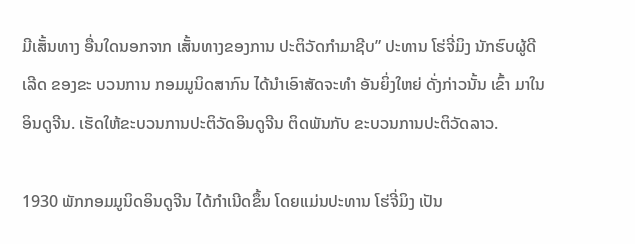ມີເສັ້ນທາງ ອື່ນໃດນອກຈາກ ເສັ້ນທາງຂອງການ ປະຕິວັດກຳມາຊີບ” ປະທານ ໂຮ່ຈີ່ມິງ ນັກຮົບຜູ້ດີເລີດ ຂອງຂະ ບວນການ ກອມມູນິດສາກົນ ໄດ້ນຳເອົາສັດຈະທຳ ອັນຍິ່ງໃຫຍ່ ດັ່ງກ່າວນັ້ນ ເຂົ້າ ມາໃນອິນດູຈີນ. ເຮັດໃຫ້ຂະບວນການປະຕິວັດອິນດູຈີນ ຕິດພັນກັບ ຂະບວນການປະຕິວັດລາວ.

1930 ພັກກອມມູນິດອິນດູຈີນ ໄດ້ກຳເນີດຂຶ້ນ ໂດຍແມ່ນປະທານ ໂຮ່ຈີ່ມິງ ເປັນ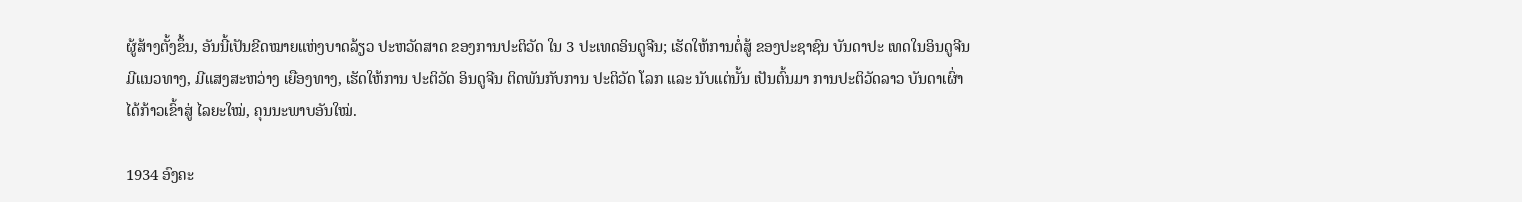ຜູ້ສ້າງຕັ້ງຂຶ້ນ, ອັນນີ້ເປັນຂີດໝາຍແຫ່ງບາດລ້ຽວ ປະຫວັດສາດ ຂອງການປະຕິວັດ ໃນ 3 ປະເທດອິນດູຈີນ; ເຮັດໃຫ້ການຕໍ່ສູ້ ຂອງປະຊາຊົນ ບັນດາປະ ເທດໃນອິນດູຈີນ ມີແນວທາງ, ມີແສງສະຫວ່າງ ເຍືອງທາງ, ເຮັດໃຫ້ການ ປະຕິວັດ ອິນດູຈີນ ຕິດພັນກັບການ ປະຕິວັດ ໂລກ ແລະ ນັບແຕ່ນັ້ນ ເປັນຕົ້ນມາ ການປະຕິວັດລາວ ບັນດາເຜົ່າ ໄດ້ກ້າວເຂົ້າສູ່ ໄລຍະໃໝ່, ຄຸນນະພາບອັນໃໝ່.

1934 ອົງຄະ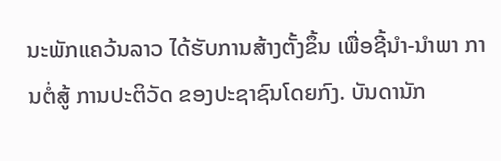ນະພັກແຄວ້ນລາວ ໄດ້ຮັບການສ້າງຕັ້ງຂຶ້ນ ເພື່ອຊີ້ນຳ-ນຳພາ ການຕໍ່ສູ້ ການປະຕິວັດ ຂອງປະຊາຊົນໂດຍກົງ. ບັນດານັກ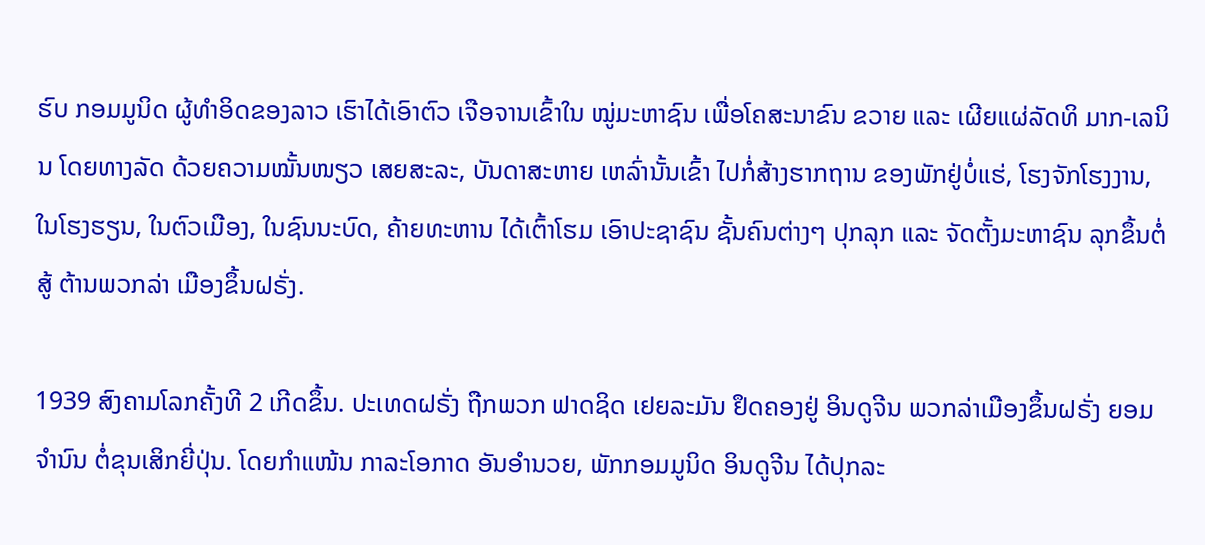ຮົບ ກອມມູນິດ ຜູ້ທຳອິດຂອງລາວ ເຮົາໄດ້ເອົາຕົວ ເຈືອຈານເຂົ້າໃນ ໝູ່ມະຫາຊົນ ເພື່ອໂຄສະນາຂົນ ຂວາຍ ແລະ ເຜີຍແຜ່ລັດທິ ມາກ-ເລນິນ ໂດຍທາງລັດ ດ້ວຍຄວາມໝັ້ນໜຽວ ເສຍສະລະ, ບັນດາສະຫາຍ ເຫລົ່ານັ້ນເຂົ້າ ໄປກໍ່ສ້າງຮາກຖານ ຂອງພັກຢູ່ບໍ່ແຮ່, ໂຮງຈັກໂຮງງານ, ໃນໂຮງຮຽນ, ໃນຕົວເມືອງ, ໃນຊົນນະບົດ, ຄ້າຍທະຫານ ໄດ້ເຕົ້າໂຮມ ເອົາປະຊາຊົນ ຊັ້ນຄົນຕ່າງໆ ປຸກລຸກ ແລະ ຈັດຕັ້ງມະຫາຊົນ ລຸກຂຶ້ນຕໍ່ສູ້ ຕ້ານພວກລ່າ ເມືອງຂຶ້ນຝຣັ່ງ.

1939 ສົງຄາມໂລກຄັ້ງທີ 2 ເກີດຂຶ້ນ. ປະເທດຝຣັ່ງ ຖືກພວກ ຟາດຊິດ ເຢຍລະມັນ ຢຶດຄອງຢູ່ ອິນດູຈີນ ພວກລ່າເມືອງຂຶ້ນຝຣັ່ງ ຍອມຈຳນົນ ຕໍ່ຂຸນເສິກຍີ່ປຸ່ນ. ໂດຍກຳແໜ້ນ ກາລະໂອກາດ ອັນອຳນວຍ, ພັກກອມມູນິດ ອິນດູຈີນ ໄດ້ປຸກລະ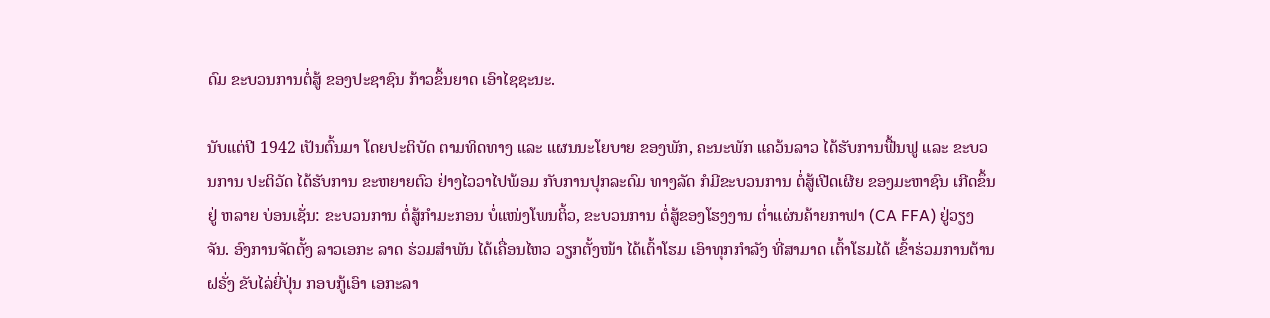ດົມ ຂະບວນການຕໍ່ສູ້ ຂອງປະຊາຊົນ ກ້າວຂຶ້ນຍາດ ເອົາໄຊຊະນະ.

ນັບແຕ່ປີ 1942 ເປັນຕົ້ນມາ ໂດຍປະຕິບັດ ຕາມທິດທາງ ແລະ ແຜນນະໂຍບາຍ ຂອງພັກ, ຄະນະພັກ ແຄວ້ນລາວ ໄດ້ຮັບການຟື້ນຟູ ແລະ ຂະບວນການ ປະຕິວັດ ໄດ້ຮັບການ ຂະຫຍາຍຕົວ ຢ່າງໄວວາໄປພ້ອມ ກັບການປຸກລະດົມ ທາງລັດ ກໍມີຂະບວນການ ຕໍ່ສູ້ເປີດເຜີຍ ຂອງມະຫາຊົນ ເກີດຂຶ້ນຢູ່ ຫລາຍ ບ່ອນເຊັ່ນ: ຂະບວນການ ຕໍ່ສູ້ກຳມະກອນ ບໍ່ແໜ່ງໂພນຕິ້ວ, ຂະບວນການ ຕໍ່ສູ້ຂອງໂຮງງານ ຕ່ຳແຜ່ນຄ້າຍກາຟາ (CA FFA) ຢູ່ວຽງຈັນ. ອົງການຈັດຕັ້ງ ລາວເອກະ ລາດ ຮ່ວມສຳພັນ ໄດ້ເຄື່ອນໄຫວ ວຽກຕັ້ງໜ້າ ໄດ້ເຕົ້າໂຮມ ເອົາທຸກກຳລັງ ທີ່ສາມາດ ເຕົ້າໂຮມໄດ້ ເຂົ້າຮ່ວມການຕ້ານ ຝຣັ່ງ ຂັບໄລ່ຍີ່ປຸ່ນ ກອບກູ້ເອົາ ເອກະລາ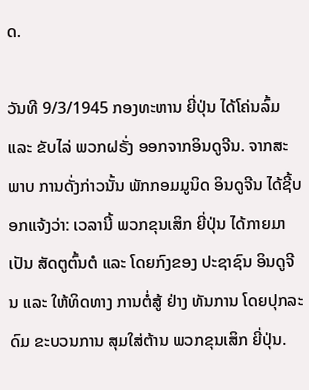ດ.

ວັນທີ 9/3/1945 ກອງທະຫານ ຍີ່ປຸ່ນ ໄດ້ໂຄ່ນລົ້ມ ແລະ ຂັບໄລ່ ພວກຝຣັ່ງ ອອກຈາກອິນດູຈີນ. ຈາກສະພາບ ການດັ່ງກ່າວນັ້ນ ພັກກອມມູນິດ ອິນດູຈີນ ໄດ້ຊີ້ບອກແຈ້ງວ່າ: ເວລານີ້ ພວກຂຸນເສິກ ຍີ່ປຸ່ນ ໄດ້ກາຍມາເປັນ ສັດຕູຕົ້ນຕໍ ແລະ ໂດຍກົງຂອງ ປະຊາຊົນ ອິນດູຈີນ ແລະ ໃຫ້ທິດທາງ ການຕໍ່ສູ້ ຢ່າງ ທັນການ ໂດຍປຸກລະດົມ ຂະບວນການ ສຸມໃສ່ຕ້ານ ພວກຂຸນເສິກ ຍີ່ປຸ່ນ.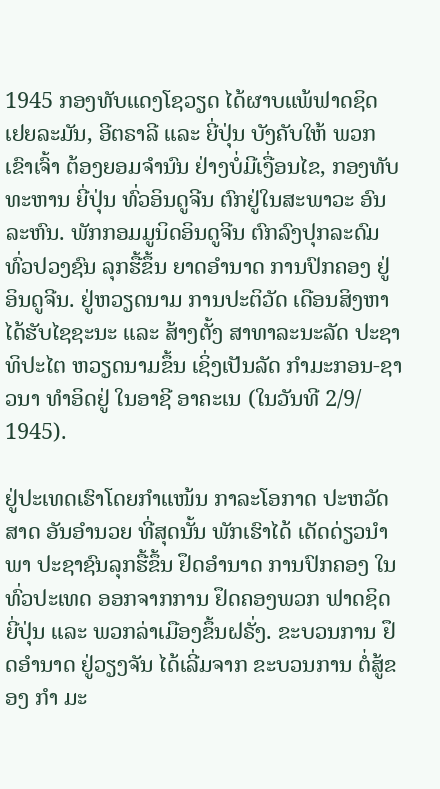1945 ກອງທັບແດງໂຊວຽດ ໄດ້ຜາບແພ້ຟາດຊິດ ເຢຍລະມັນ, ອີຕຣາລີ ແລະ ຍີ່ປຸ່ນ ບັງຄັບໃຫ້ ພວກເຂົາເຈົ້າ ຕ້ອງຍອມຈຳນົນ ຢ່າງບໍ່ມີເງື່ອນໄຂ, ກອງທັບທະຫານ ຍີ່ປຸ່ນ ທົ່ວອິນດູຈີນ ຕົກຢູ່ໃນສະພາວະ ອົນລະຫົນ. ພັກກອມມູນິດອິນດູຈີນ ຕົກລົງປຸກລະດົມ ທົ່ວປວງຊົນ ລຸກຮື້ຂຶ້ນ ຍາດອຳນາດ ການປົກຄອງ ຢູ່ອິນດູຈີນ. ຢູ່ຫວຽດນາມ ການປະຕິວັດ ເດືອນສິງຫາ ໄດ້ຮັບໄຊຊະນະ ແລະ ສ້າງຕັ້ງ ສາທາລະນະລັດ ປະຊາທິປະໄຕ ຫວຽດນາມຂຶ້ນ ເຊິ່ງເປັນລັດ ກຳມະກອນ-ຊາວນາ ທຳອິດຢູ່ ໃນອາຊີ ອາຄະເນ (ໃນວັນທີ 2/9/ 1945).

ຢູ່ປະເທດເຮົາໂດຍກຳແໜ້ນ ກາລະໂອກາດ ປະຫວັດສາດ ອັນອຳນວຍ ທີ່ສຸດນັ້ນ ພັກເຮົາໄດ້ ເດັດດ່ຽວນຳພາ ປະຊາຊົນລຸກຮື້ຂຶ້ນ ຢຶດອຳນາດ ການປົກຄອງ ໃນທົ່ວປະເທດ ອອກຈາກການ ຢຶດຄອງພວກ ຟາດຊິດ ຍີ່ປຸ່ນ ແລະ ພວກລ່າເມືອງຂຶ້ນຝຣັ່ງ. ຂະບວນການ ຢຶດອຳນາດ ຢູ່ວຽງຈັນ ໄດ້ເລີ່ມຈາກ ຂະບວນການ ຕໍ່ສູ້ຂອງ ກຳ ມະ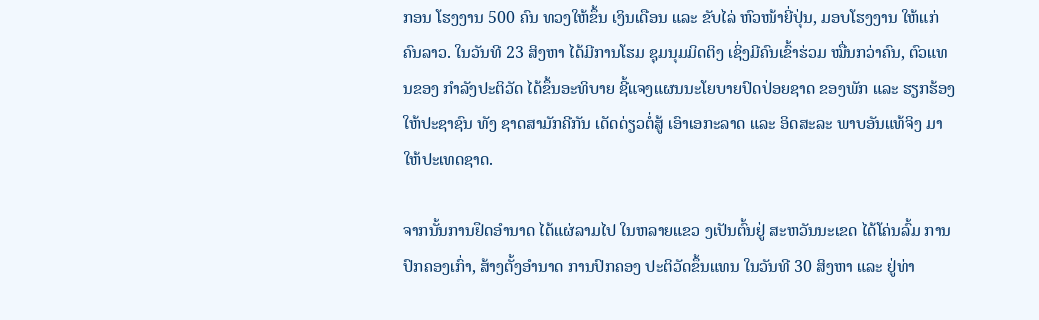ກອນ ໂຮງງານ 500 ຄົນ ທວງໃຫ້ຂຶ້ນ ເງິນເດືອນ ແລະ ຂັບໄລ່ ຫົວໜ້າຍີ່ປຸ່ນ, ມອບໂຮງງານ ໃຫ້ແກ່ຄົນລາວ. ໃນວັນທີ 23 ສິງຫາ ໄດ້ມີການໂຮມ ຊຸມນຸມມິດຕິງ ເຊິ່ງມີຄົນເຂົ້າຮ່ວມ ໝື່ນກວ່າຄົນ, ຕົວແທນຂອງ ກຳລັງປະຕິວັດ ໄດ້ຂຶ້ນອະທິບາຍ ຊີ້ແຈງແຜນນະໂຍບາຍປົດປ່ອຍຊາດ ຂອງພັກ ແລະ ຮຽກຮ້ອງ ໃຫ້ປະຊາຊົນ ທັງ ຊາດສາມັກຄີກັນ ເດັດດ່ຽວຕໍ່ສູ້ ເອົາເອກະລາດ ແລະ ອິດສະລະ ພາບອັນແທ້ຈິງ ມາໃຫ້ປະເທດຊາດ.

ຈາກນັ້ນການຢຶດອຳນາດ ໄດ້ແຜ່ລາມໄປ ໃນຫລາຍແຂວ ງເປັນຕົ້ນຢູ່ ສະຫວັນນະເຂດ ໄດ້ໂຄ່ນລົ້ມ ການປົກຄອງເກົ່າ, ສ້າງຕັ້ງອຳນາດ ການປົກຄອງ ປະຕິວັດຂຶ້ນແທນ ໃນວັນທີ 30 ສິງຫາ ແລະ ຢູ່ທ່າ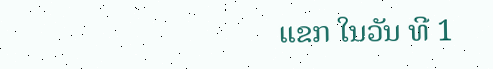ແຂກ ໃນວັນ ທີ 1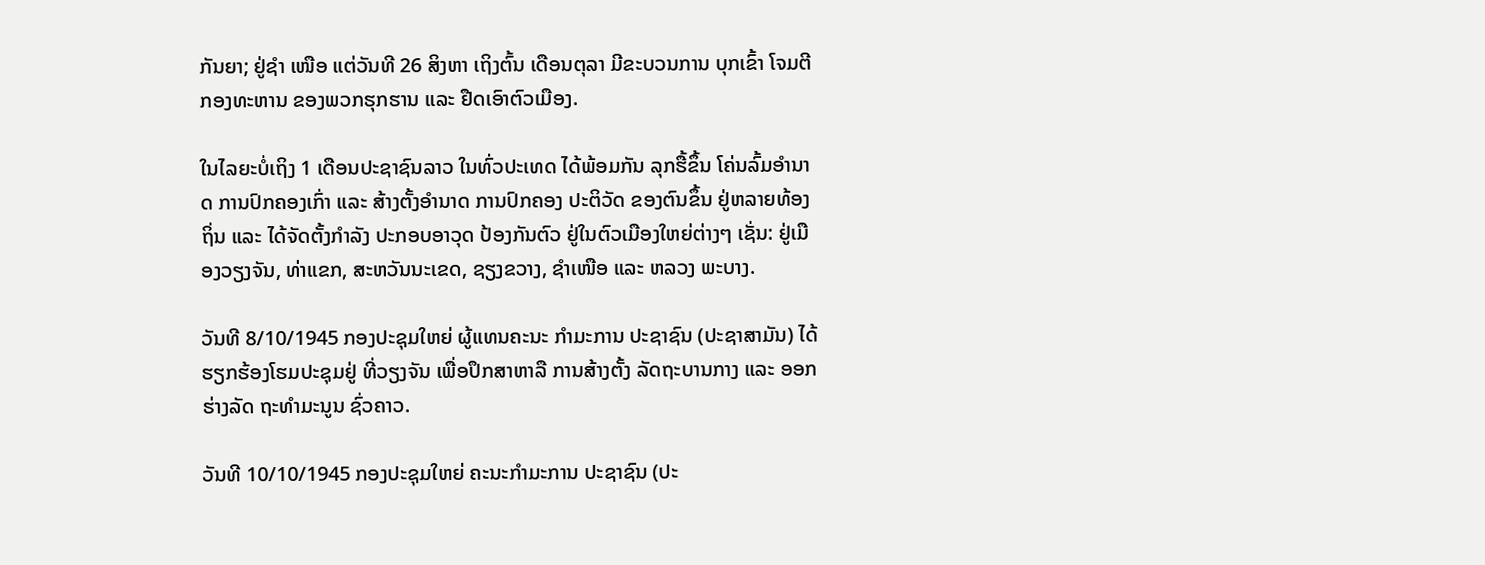ກັນຍາ; ຢູ່ຊຳ ເໜືອ ແຕ່ວັນທີ 26 ສິງຫາ ເຖິງຕົ້ນ ເດືອນຕຸລາ ມີຂະບວນການ ບຸກເຂົ້າ ໂຈມຕີ ກອງທະຫານ ຂອງພວກຮຸກຮານ ແລະ ຢືດເອົາຕົວເມືອງ.

ໃນໄລຍະບໍ່ເຖິງ 1 ເດືອນປະຊາຊົນລາວ ໃນທົ່ວປະເທດ ໄດ້ພ້ອມກັນ ລຸກຮື້ຂຶ້ນ ໂຄ່ນລົ້ມອຳນາດ ການປົກຄອງເກົ່າ ແລະ ສ້າງຕັ້ງອຳນາດ ການປົກຄອງ ປະຕິວັດ ຂອງຕົນຂຶ້ນ ຢູ່ຫລາຍທ້ອງຖິ່ນ ແລະ ໄດ້ຈັດຕັ້ງກຳລັງ ປະກອບອາວຸດ ປ້ອງກັນຕົວ ຢູ່ໃນຕົວເມືອງໃຫຍ່ຕ່າງໆ ເຊັ່ນ: ຢູ່ເມືອງວຽງຈັນ, ທ່າແຂກ, ສະຫວັນນະເຂດ, ຊຽງຂວາງ, ຊຳເໜືອ ແລະ ຫລວງ ພະບາງ.

ວັນທີ 8/10/1945 ກອງປະຊຸມໃຫຍ່ ຜູ້ແທນຄະນະ ກຳມະການ ປະຊາຊົນ (ປະຊາສາມັນ) ໄດ້ຮຽກຮ້ອງໂຮມປະຊຸມຢູ່ ທີ່ວຽງຈັນ ເພື່ອປຶກສາຫາລື ການສ້າງຕັ້ງ ລັດຖະບານກາງ ແລະ ອອກຮ່າງລັດ ຖະທຳມະນູນ ຊົ່ວຄາວ.

ວັນທີ 10/10/1945 ກອງປະຊຸມໃຫຍ່ ຄະນະກຳມະການ ປະຊາຊົນ (ປະ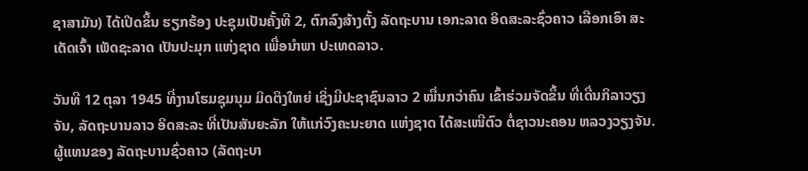ຊາສາມັນ) ໄດ້ເປີດຂຶ້ນ ຮຽກຮ້ອງ ປະຊຸມເປັນຄັ້ງທີ 2, ຕົກລົງສ້າງຕັ້ງ ລັດຖະບານ ເອກະລາດ ອິດສະລະຊົ່ວຄາວ ເລືອກເອົາ ສະເດັດເຈົ້າ ເພັດຊະລາດ ເປັນປະມຸກ ແຫ່ງຊາດ ເພື່ອນຳພາ ປະເທດລາວ.

ວັນທີ 12 ຕຸລາ 1945 ທີ່ງານໂຮມຊຸມນຸມ ມິດຕິງໃຫຍ່ ເຊິ່ງມີປະຊາຊົນລາວ 2 ໝື່ນກວ່າຄົນ ເຂົ້າຮ່ວມຈັດຂຶ້ນ ທີ່ເດີ່ນກິລາວຽງຈັນ, ລັດຖະບານລາວ ອິດສະລະ ທີ່ເປັນສັນຍະລັກ ໃຫ້ແກ່ວົງຄະນະຍາດ ແຫ່ງຊາດ ໄດ້ສະເໜີຕົວ ຕໍ່ຊາວນະຄອນ ຫລວງວຽງຈັນ. ຜູ້ແທນຂອງ ລັດຖະບານຊົ່ວຄາວ (ລັດຖະບາ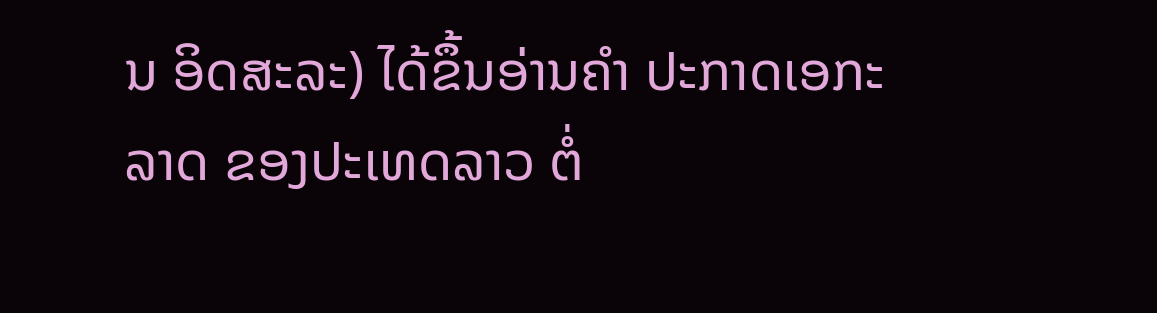ນ ອິດສະລະ) ໄດ້ຂຶ້ນອ່ານຄຳ ປະກາດເອກະລາດ ຂອງປະເທດລາວ ຕໍ່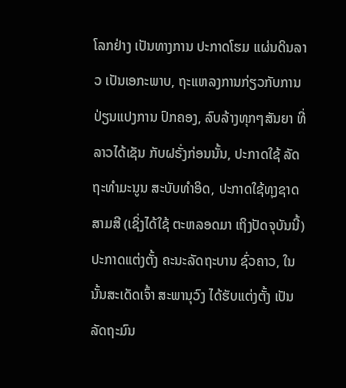ໂລກຢ່າງ ເປັນທາງການ ປະກາດໂຮມ ແຜ່ນດິນລາວ ເປັນເອກະພາບ, ຖະແຫລງການກ່ຽວກັບການ ປ່ຽນແປງການ ປົກຄອງ, ລົບລ້າງທຸກໆສັນຍາ ທີ່ລາວໄດ້ເຊັນ ກັບຝຣັ່ງກ່ອນນັ້ນ, ປະກາດໃຊ້ ລັດຖະທຳມະນູນ ສະບັບທຳອິດ, ປະກາດໃຊ້ທຸງຊາດ ສາມສີ (ເຊິ່ງໄດ້ໃຊ້ ຕະຫລອດມາ ເຖິງປັດຈຸບັນນີ້) ປະກາດແຕ່ງຕັ້ງ ຄະນະລັດຖະບານ ຊົ່ວຄາວ, ໃນນັ້ນສະເດັດເຈົ້າ ສະພານຸວົງ ໄດ້ຮັບແຕ່ງຕັ້ງ ເປັນລັດຖະມົນ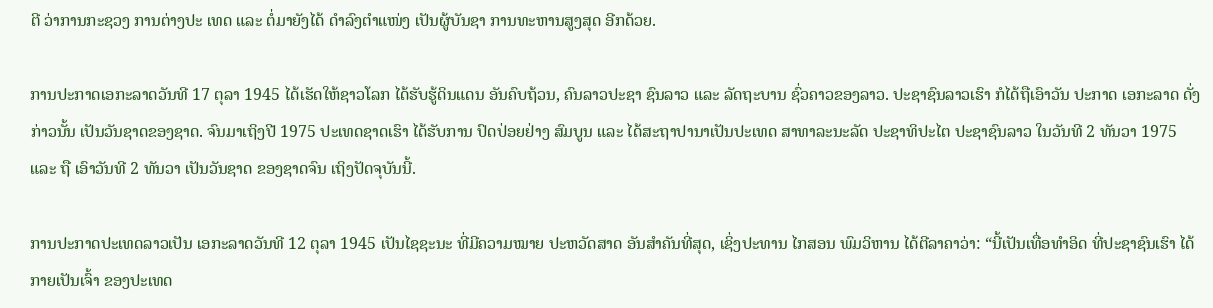ຕີ ວ່າການກະຊວງ ການຕ່າງປະ ເທດ ແລະ ຕໍ່ມາຍັງໄດ້ ດຳລົງຕຳແໜ່ງ ເປັນຜູ້ບັນຊາ ການທະຫານສູງສຸດ ອີກດ້ວຍ.

ການປະກາດເອກະລາດວັນທີ 17 ຕຸລາ 1945 ໄດ້ເຮັດໃຫ້ຊາວໂລກ ໄດ້ຮັບຮູ້ດິນແດນ ອັນຄົບຖ້ວນ, ຄົນລາວປະຊາ ຊົນລາວ ແລະ ລັດຖະບານ ຊົ່ວຄາວຂອງລາວ. ປະຊາຊົນລາວເຮົາ ກໍໄດ້ຖືເອົາວັນ ປະກາດ ເອກະລາດ ດັ່ງກ່າວນັ້ນ ເປັນວັນຊາດຂອງຊາດ. ຈົນມາເຖິງປີ 1975 ປະເທດຊາດເຮົາ ໄດ້ຮັບການ ປົດປ່ອຍຢ່າງ ສົມບູນ ແລະ ໄດ້ສະຖາປານາເປັນປະເທດ ສາທາລະນະລັດ ປະຊາທິປະໄຕ ປະຊາຊົນລາວ ໃນວັນທີ 2 ທັນວາ 1975 ແລະ ຖື ເອົາວັນທີ 2 ທັນວາ ເປັນວັນຊາດ ຂອງຊາດຈົນ ເຖິງປັດຈຸບັນນີ້.

ການປະກາດປະເທດລາວເປັນ ເອກະລາດວັນທີ 12 ຕຸລາ 1945 ເປັນໄຊຊະນະ ທີ່ມີຄວາມໝາຍ ປະຫວັດສາດ ອັນສຳຄັນທີ່ສຸດ, ເຊິ່ງປະທານ ໄກສອນ ພົມວິຫານ ໄດ້ຕີລາຄາວ່າ: “ນີ້ເປັນເທື່ອທຳອິດ ທີ່ປະຊາຊົນເຮົາ ໄດ້ກາຍເປັນເຈົ້າ ຂອງປະເທດ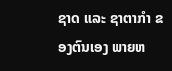ຊາດ ແລະ ຊາຕາກຳ ຂອງຕົນເອງ ພາຍຫ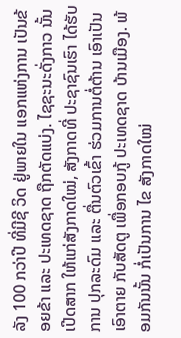ລັງ 100 ກວ່າປີ ທີ່ມີຊີ ວິດ ຢູ່ພາຍໃນ ແອກແຫ່ງການ ເປັນຂ້ອຍຂ້າ ແລະ ປະເທດຊາດ ຖືກຕັດແບ່ງ. ໄຊຊະນະດັ່ງກາວ ນັ້ນເປີດສາກ ໃຫ້ແກ່ສັງກາດໃໝ່, ສັງກາດທີ່ ປະຊາຊົນເຮົາ ໄດ້ຮັບການ ປຸກລະດົມ ແລະ ຕື່ນຕົວເຂົ້າ ຮ່ວມການຕໍ່ຕ້ານ ເອົາເປັນເອົາຕາຍ ກັບສັດຕູ ເພື່ອກອບກູ້ ປະເທດຊາດ ບ້ານເມືອງ. ພ້ອມກັນນັ້ນ ກໍ່ເປັນການ ໄຂ ສັງກາດໃໝ່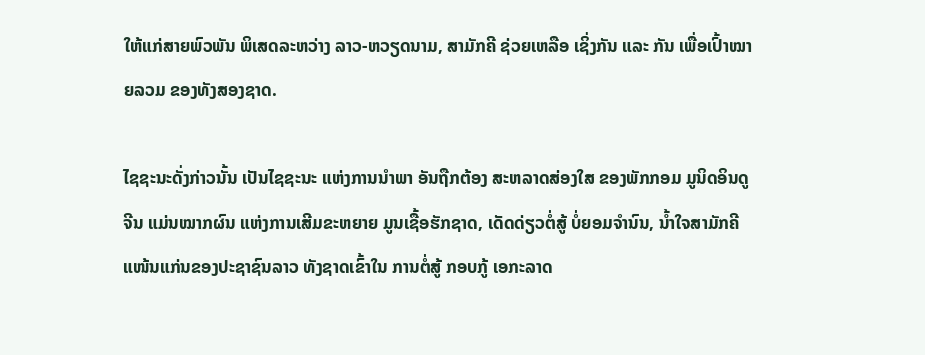ໃຫ້ແກ່ສາຍພົວພັນ ພິເສດລະຫວ່າງ ລາວ-ຫວຽດນາມ, ສາມັກຄີ ຊ່ວຍເຫລືອ ເຊິ່ງກັນ ແລະ ກັນ ເພື່ອເປົ້າໝາຍລວມ ຂອງທັງສອງຊາດ.

ໄຊຊະນະດັ່ງກ່າວນັ້ນ ເປັນໄຊຊະນະ ແຫ່ງການນຳພາ ອັນຖືກຕ້ອງ ສະຫລາດສ່ອງໃສ ຂອງພັກກອມ ມູນິດອິນດູຈີນ ແມ່ນໝາກຜົນ ແຫ່ງການເສີມຂະຫຍາຍ ມູນເຊື້ອຮັກຊາດ, ເດັດດ່ຽວຕໍ່ສູ້ ບໍ່ຍອມຈຳນົນ, ນ້ຳໃຈສາມັກຄີ ແໜ້ນແກ່ນຂອງປະຊາຊົນລາວ ທັງຊາດເຂົ້າໃນ ການຕໍ່ສູ້ ກອບກູ້ ເອກະລາດ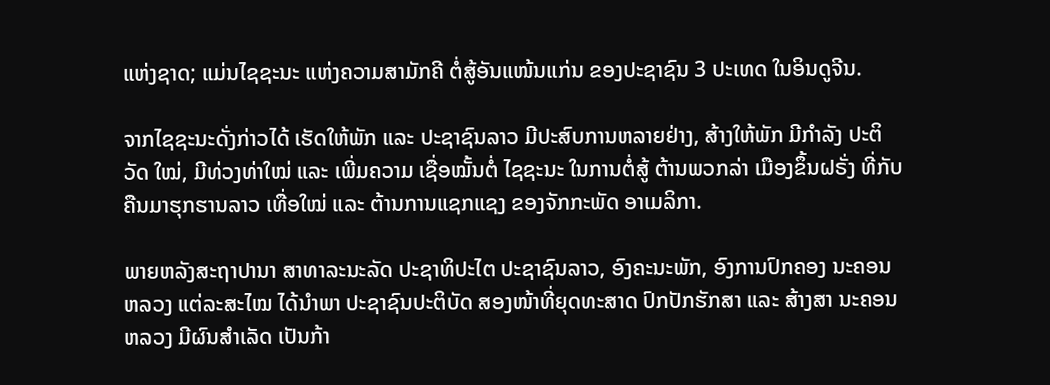ແຫ່ງຊາດ; ແມ່ນໄຊຊະນະ ແຫ່ງຄວາມສາມັກຄີ ຕໍ່ສູ້ອັນແໜ້ນແກ່ນ ຂອງປະຊາຊົນ 3 ປະເທດ ໃນອິນດູຈີນ.

ຈາກໄຊຊະນະດັ່ງກ່າວໄດ້ ເຮັດໃຫ້ພັກ ແລະ ປະຊາຊົນລາວ ມີປະສົບການຫລາຍຢ່າງ, ສ້າງໃຫ້ພັກ ມີກຳລັງ ປະຕິວັດ ໃໝ່, ມີທ່ວງທ່າໃໝ່ ແລະ ເພີ່ມຄວາມ ເຊື່ອໝັ້ນຕໍ່ ໄຊຊະນະ ໃນການຕໍ່ສູ້ ຕ້ານພວກລ່າ ເມືອງຂຶ້ນຝຣັ່ງ ທີ່ກັບຄືນມາຮຸກຮານລາວ ເທື່ອໃໝ່ ແລະ ຕ້ານການແຊກແຊງ ຂອງຈັກກະພັດ ອາເມລິກາ.

ພາຍຫລັງສະຖາປານາ ສາທາລະນະລັດ ປະຊາທິປະໄຕ ປະຊາຊົນລາວ, ອົງຄະນະພັກ, ອົງການປົກຄອງ ນະຄອນ ຫລວງ ແຕ່ລະສະໄໝ ໄດ້ນຳພາ ປະຊາຊົນປະຕິບັດ ສອງໜ້າທີ່ຍຸດທະສາດ ປົກປັກຮັກສາ ແລະ ສ້າງສາ ນະຄອນ ຫລວງ ມີຜົນສຳເລັດ ເປັນກ້າ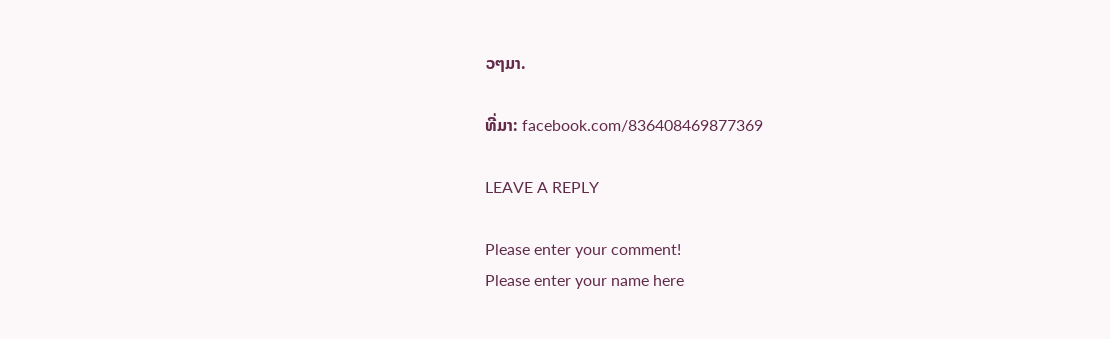ວໆມາ.

ທີ່ມາ: facebook.com/836408469877369

LEAVE A REPLY

Please enter your comment!
Please enter your name here